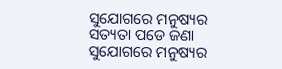ସୁଯୋଗରେ ମନୁଷ୍ୟର ସତ୍ୟତା ପଡେ ଜଣା
ସୁଯୋଗରେ ମନୁଷ୍ୟର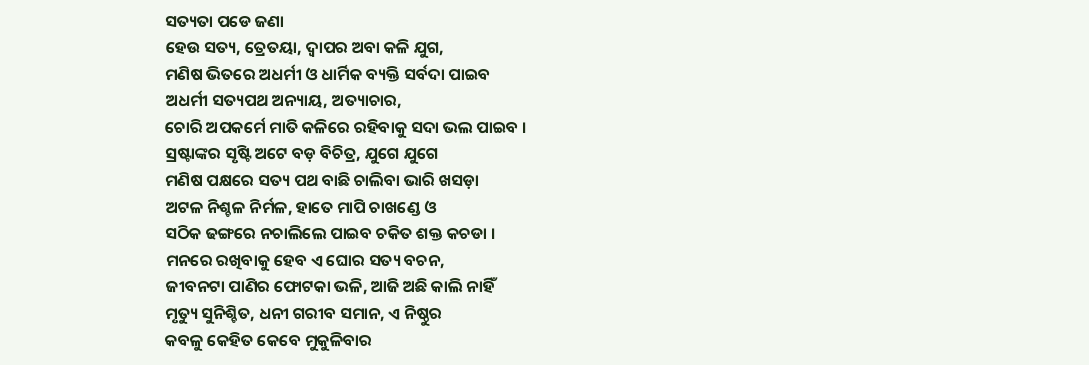ସତ୍ୟତା ପଡେ ଜଣା
ହେଉ ସତ୍ୟ, ତ୍ରେତୟା, ଦ୍ୱାପର ଅବା କଳି ଯୁଗ,
ମଣିଷ ଭିତରେ ଅଧର୍ମୀ ଓ ଧାର୍ମିକ ବ୍ୟକ୍ତି ସର୍ବଦା ପାଇବ
ଅଧର୍ମୀ ସତ୍ୟପଥ ଅନ୍ୟାୟ, ଅତ୍ୟାଚାର,
ଚୋରି ଅପକର୍ମେ ମାତି କଳିରେ ରହିବାକୁ ସଦା ଭଲ ପାଇବ ।
ସ୍ରଷ୍ଟାଙ୍କର ସୃଷ୍ଟି ଅଟେ ବଡ଼ ବିଚିତ୍ର, ଯୁଗେ ଯୁଗେ
ମଣିଷ ପକ୍ଷରେ ସତ୍ୟ ପଥ ବାଛି ଚାଲିବା ଭାରି ଖସଡ଼ା
ଅଟଳ ନିଶ୍ଚଳ ନିର୍ମଳ, ହାତେ ମାପି ଚାଖଣ୍ଡେ ଓ
ସଠିକ ଢଙ୍ଗରେ ନଚାଲିଲେ ପାଇବ ଚକିତ ଶକ୍ତ କଚଡା ।
ମନରେ ରଖିବାକୁ ହେବ ଏ ଘୋର ସତ୍ୟ ବଚନ,
ଜୀବନଟା ପାଣିର ଫୋଟକା ଭଳି, ଆଜି ଅଛି କାଲି ନାହିଁ
ମୃତ୍ୟୁ ସୁନିଶ୍ଚିତ, ଧନୀ ଗରୀବ ସମାନ, ଏ ନିଷ୍ଠୁର
କବଳୁ କେହିତ କେବେ ମୁକୁଳିବାର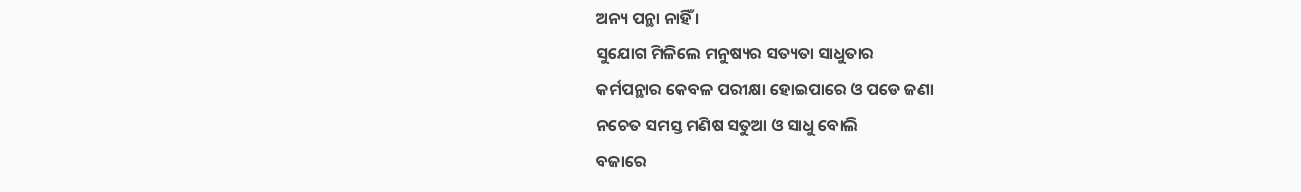ଅନ୍ୟ ପନ୍ଥା ନାହିଁ ।
ସୁଯୋଗ ମିଳିଲେ ମନୁଷ୍ୟର ସତ୍ୟତା ସାଧୁତାର
କର୍ମପନ୍ଥାର କେବଳ ପରୀକ୍ଷା ହୋଇପାରେ ଓ ପଡେ ଜଣା
ନଚେତ ସମସ୍ତ ମଣିଷ ସତୁଆ ଓ ସାଧୁ ବୋଲି
ବଜାରେ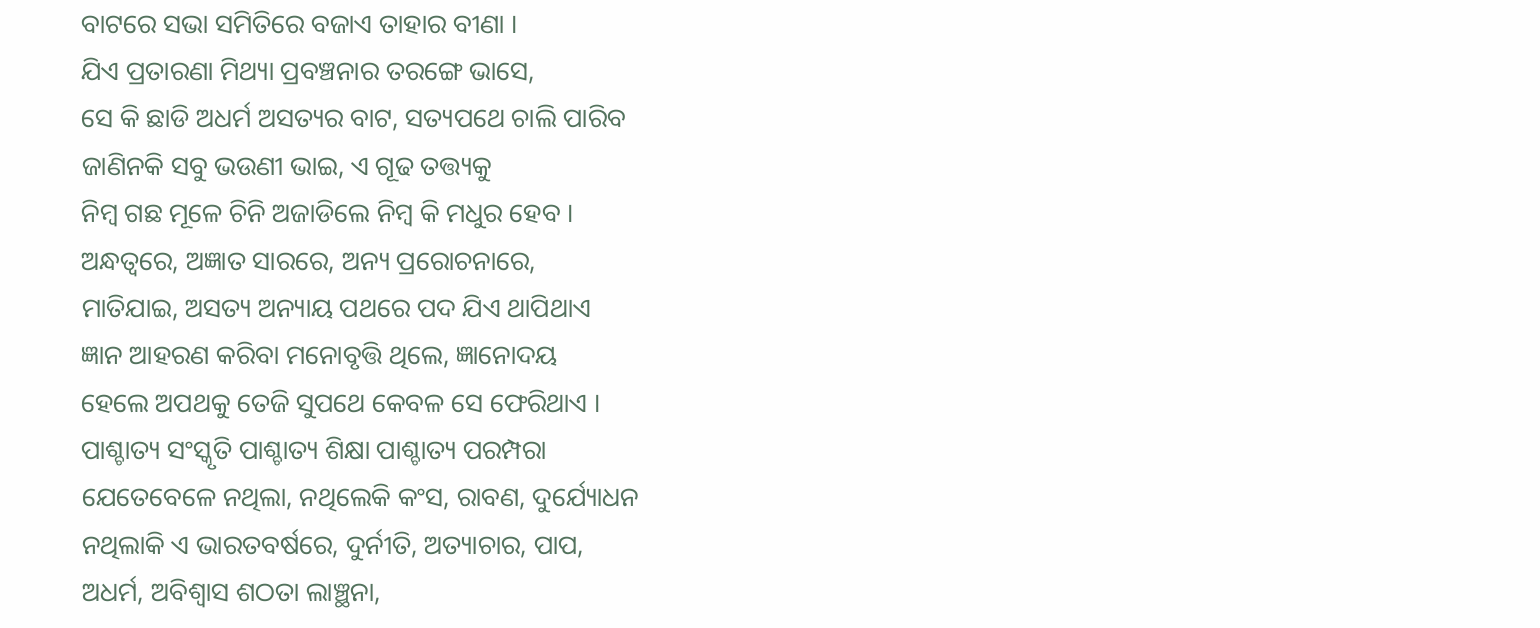ବାଟରେ ସଭା ସମିତିରେ ବଜାଏ ତାହାର ବୀଣା ।
ଯିଏ ପ୍ରତାରଣା ମିଥ୍ୟା ପ୍ରବଞ୍ଚନାର ତରଙ୍ଗେ ଭାସେ,
ସେ କି ଛାଡି ଅଧର୍ମ ଅସତ୍ୟର ବାଟ, ସତ୍ୟପଥେ ଚାଲି ପାରିବ
ଜାଣିନକି ସବୁ ଭଉଣୀ ଭାଇ, ଏ ଗୂଢ ତତ୍ତ୍ୟକୁ
ନିମ୍ବ ଗଛ ମୂଳେ ଚିନି ଅଜାଡିଲେ ନିମ୍ବ କି ମଧୁର ହେବ ।
ଅନ୍ଧତ୍ୱରେ, ଅଜ୍ଞାତ ସାରରେ, ଅନ୍ୟ ପ୍ରରୋଚନାରେ,
ମାତିଯାଇ, ଅସତ୍ୟ ଅନ୍ୟାୟ ପଥରେ ପଦ ଯିଏ ଥାପିଥାଏ
ଜ୍ଞାନ ଆହରଣ କରିବା ମନୋବୃତ୍ତି ଥିଲେ, ଜ୍ଞାନୋଦୟ
ହେଲେ ଅପଥକୁ ତେଜି ସୁପଥେ କେବଳ ସେ ଫେରିଥାଏ ।
ପାଶ୍ଚାତ୍ୟ ସଂସ୍କୃତି ପାଶ୍ଚାତ୍ୟ ଶିକ୍ଷା ପାଶ୍ଚାତ୍ୟ ପରମ୍ପରା
ଯେତେବେଳେ ନଥିଲା, ନଥିଲେକି କଂସ, ରାବଣ, ଦୁର୍ଯ୍ୟୋଧନ
ନଥିଲାକି ଏ ଭାରତବର୍ଷରେ, ଦୁର୍ନୀତି, ଅତ୍ୟାଚାର, ପାପ,
ଅଧର୍ମ, ଅବିଶ୍ୱାସ ଶଠତା ଲାଞ୍ଛନା,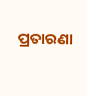ପ୍ରତାରଣା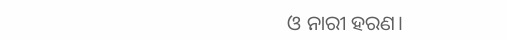ଓ ନାରୀ ହରଣ।